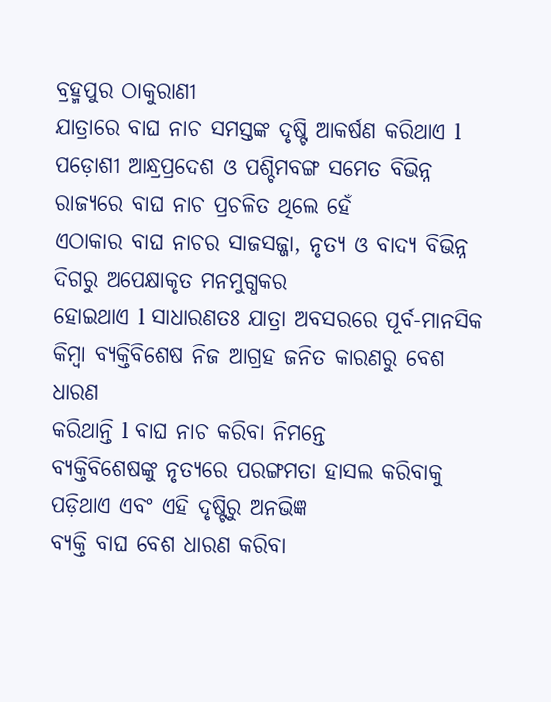ବ୍ରହ୍ମପୁର ଠାକୁରାଣୀ
ଯାତ୍ରାରେ ବାଘ ନାଚ ସମସ୍ତଙ୍କ ଦୃଷ୍ଟି ଆକର୍ଷଣ କରିଥାଏ l
ପଡ଼ୋଶୀ ଆନ୍ଧ୍ରପ୍ରଦେଶ ଓ ପଶ୍ଚିମବଙ୍ଗ ସମେତ ବିଭିନ୍ନ ରାଜ୍ୟରେ ବାଘ ନାଚ ପ୍ରଚଳିତ ଥିଲେ ହେଁ
ଏଠାକାର ବାଘ ନାଚର ସାଜସଜ୍ଜା, ନୃତ୍ୟ ଓ ବାଦ୍ୟ ବିଭିନ୍ନ ଦିଗରୁ ଅପେକ୍ଷାକୃତ ମନମୁଗ୍ଧକର
ହୋଇଥାଏ l ସାଧାରଣତଃ ଯାତ୍ରା ଅବସରରେ ପୂର୍ବ-ମାନସିକ କିମ୍ୱା ବ୍ୟକ୍ତିବିଶେଷ ନିଜ ଆଗ୍ରହ ଜନିତ କାରଣରୁ ବେଶ ଧାରଣ
କରିଥାନ୍ତି l ବାଘ ନାଚ କରିବା ନିମନ୍ତେ
ବ୍ୟକ୍ତିବିଶେଷଙ୍କୁ ନୃତ୍ୟରେ ପରଙ୍ଗମତା ହାସଲ କରିବାକୁ ପଡ଼ିଥାଏ ଏବଂ ଏହି ଦୃଷ୍ଟିରୁ ଅନଭିଜ୍ଞ
ବ୍ୟକ୍ତି ବାଘ ବେଶ ଧାରଣ କରିବା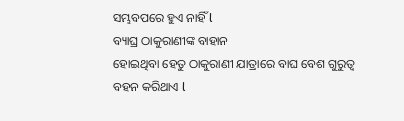ସମ୍ଭବପରେ ହୁଏ ନାହିଁ l
ବ୍ୟାଘ୍ର ଠାକୁରାଣୀଙ୍କ ବାହାନ
ହୋଇଥିବା ହେତୁ ଠାକୁରାଣୀ ଯାତ୍ରାରେ ବାଘ ବେଶ ଗୁରୁତ୍ୱ ବହନ କରିଥାଏ l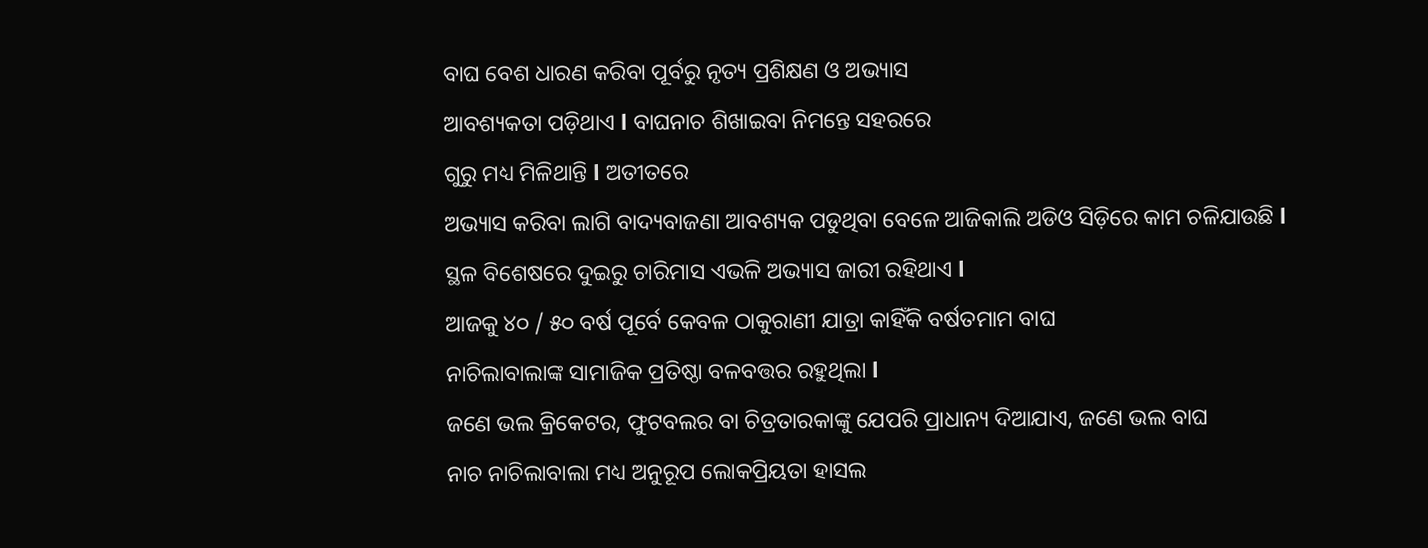ବାଘ ବେଶ ଧାରଣ କରିବା ପୂର୍ବରୁ ନୃତ୍ୟ ପ୍ରଶିକ୍ଷଣ ଓ ଅଭ୍ୟାସ
ଆବଶ୍ୟକତା ପଡ଼ିଥାଏ l ବାଘନାଚ ଶିଖାଇବା ନିମନ୍ତେ ସହରରେ
ଗୁରୁ ମଧ୍ୟ ମିଳିଥାନ୍ତି l ଅତୀତରେ
ଅଭ୍ୟାସ କରିବା ଲାଗି ବାଦ୍ୟବାଜଣା ଆବଶ୍ୟକ ପଡୁଥିବା ବେଳେ ଆଜିକାଲି ଅଡିଓ ସିଡ଼ିରେ କାମ ଚଳିଯାଉଛି l
ସ୍ଥଳ ବିଶେଷରେ ଦୁଇରୁ ଚାରିମାସ ଏଭଳି ଅଭ୍ୟାସ ଜାରୀ ରହିଥାଏ l
ଆଜକୁ ୪୦ / ୫୦ ବର୍ଷ ପୂର୍ବେ କେବଳ ଠାକୁରାଣୀ ଯାତ୍ରା କାହିଁକି ବର୍ଷତମାମ ବାଘ
ନାଚିଲାବାଲାଙ୍କ ସାମାଜିକ ପ୍ରତିଷ୍ଠା ବଳବତ୍ତର ରହୁଥିଲା l
ଜଣେ ଭଲ କ୍ରିକେଟର, ଫୁଟବଲର ବା ଚିତ୍ରତାରକାଙ୍କୁ ଯେପରି ପ୍ରାଧାନ୍ୟ ଦିଆଯାଏ, ଜଣେ ଭଲ ବାଘ
ନାଚ ନାଚିଲାବାଲା ମଧ୍ୟ ଅନୁରୂପ ଲୋକପ୍ରିୟତା ହାସଲ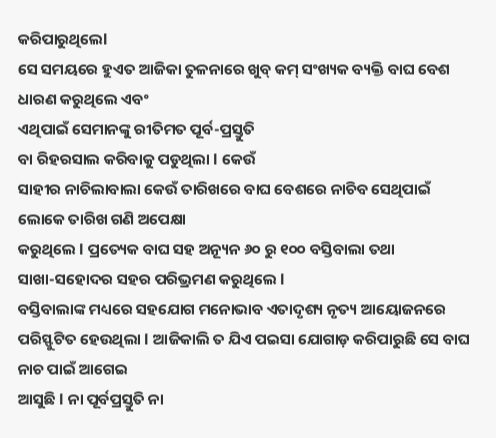କରିପାରୁଥିଲେl
ସେ ସମୟରେ ହୁଏତ ଆଜିକା ତୁଳନାରେ ଖୁବ୍ କମ୍ ସଂଖ୍ୟକ ବ୍ୟକ୍ତି ବାଘ ବେଶ ଧାରଣ କରୁଥିଲେ ଏବଂ
ଏଥିପାଇଁ ସେମାନଙ୍କୁ ରୀତିମତ ପୂର୍ବ-ପ୍ରସ୍ତୁତି
ବା ରିହରସାଲ କରିବାକୁ ପଡୁଥିଲା l କେଉଁ
ସାହୀର ନାଚିଲାବାଲା କେଉଁ ତାରିଖରେ ବାଘ ବେଶରେ ନାଚିବ ସେଥିପାଇଁ ଲୋକେ ତାରିଖ ଗଣି ଅପେକ୍ଷା
କରୁଥିଲେ l ପ୍ରତ୍ୟେକ ବାଘ ସହ ଅନ୍ୟୂନ ୬୦ ରୁ ୧୦୦ ବସ୍ତିବାଲା ତଥା
ସାଖା-ସହୋଦର ସହର ପରିଭ୍ରମଣ କରୁଥିଲେ l
ବସ୍ତିବାଲାଙ୍କ ମଧ୍ୟରେ ସହଯୋଗ ମନୋଭାବ ଏତାଦୃଶ୍ୟ ନୃତ୍ୟ ଆୟୋଜନରେ ପରିସ୍ଫୁଟିତ ହେଉଥିଲା l ଆଜିକାଲି ତ ଯିଏ ପଇସା ଯୋଗାଡ଼ କରିପାରୁଛି ସେ ବାଘ ନାଚ ପାଇଁ ଆଗେଇ
ଆସୁଛି l ନା ପୂର୍ବପ୍ରସ୍ତୁତି ନା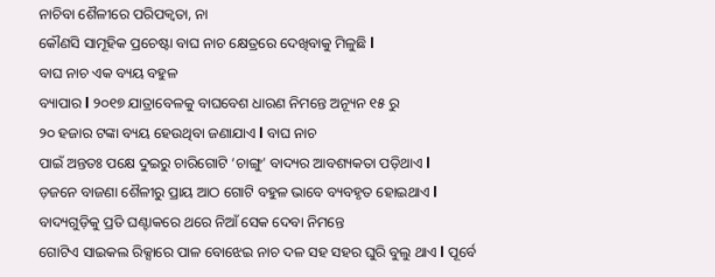ନାଚିବା ଶୈଳୀରେ ପରିପକ୍ୱତା, ନା
କୌଣସି ସାମୂହିକ ପ୍ରଚେଷ୍ଟା ବାଘ ନାଚ କ୍ଷେତ୍ରରେ ଦେଖିବାକୁ ମିଳୁଛି l
ବାଘ ନାଚ ଏକ ବ୍ୟୟ ବହୁଳ
ବ୍ୟାପାର l ୨୦୧୭ ଯାତ୍ରାବେଳକୁ ବାଘବେଶ ଧାରଣ ନିମନ୍ତେ ଅନ୍ୟୂନ ୧୫ ରୁ
୨୦ ହଜାର ଟଙ୍କା ବ୍ୟୟ ହେଉଥିବା ଜଣାଯାଏ l ବାଘ ନାଚ
ପାଇଁ ଅନ୍ତତଃ ପକ୍ଷେ ଦୁଇରୁ ଚାରିଗୋଟି ‘ଚାଙ୍ଗୁ’ ବାଦ୍ୟର ଆବଶ୍ୟକତା ପଡ଼ିଥାଏ l
ଡ଼ଜନେ ବାଜଣା ଶୈଳୀରୁ ପ୍ରାୟ ଆଠ ଗୋଟି ବହୁଳ ଭାବେ ବ୍ୟବହୃତ ହୋଇଥାଏ l ବାଦ୍ୟଗୁଡ଼ିକୁ ପ୍ରତି ଘଣ୍ଟାକରେ ଥରେ ନିଆଁ ସେକ ଦେବା ନିମନ୍ତେ
ଗୋଟିଏ ସାଇକଲ ରିକ୍ସାରେ ପାଳ ବୋଝେଇ ନାଚ ଦଳ ସହ ସହର ଘୁରି ବୁଲୁ ଥାଏ l ପୂର୍ବେ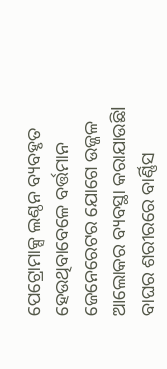ପେଟ୍ରୋମାକ୍ସ ଲଣ୍ଠନ ବ୍ୟବହୃତ ହେଉଥିବାବେଳେ ବର୍ତ୍ତମାନ
ଜେନେରେଟର ଯୋଗେ ଉଜ୍ଜଳ ଆଲୋକର ବ୍ୟବସ୍ଥା କରାଯାଉଛିl
ବାଘର ଶରୀରରେ ବାର୍ଣ୍ଣିସ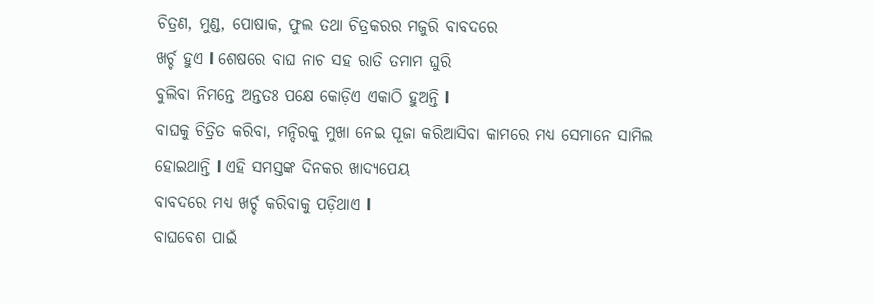ଚିତ୍ରଣ, ମୁଣ୍ଡ, ପୋଷାକ, ଫୁଲ ତଥା ଚିତ୍ରକରର ମଜୁରି ବାବଦରେ
ଖର୍ଚ୍ଚ ହୁଏ l ଶେଷରେ ବାଘ ନାଚ ସହ ରାତି ତମାମ ଘୁରି
ବୁଲିବା ନିମନ୍ତେ ଅନ୍ତତଃ ପକ୍ଷେ କୋଡ଼ିଏ ଏକାଠି ହୁଅନ୍ତି l
ବାଘକୁ ଚିତ୍ରିତ କରିବା, ମନ୍ଦିରକୁ ମୁଖା ନେଇ ପୂଜା କରିଆସିବା କାମରେ ମଧ୍ୟ ସେମାନେ ସାମିଲ
ହୋଇଥାନ୍ତି l ଏହି ସମସ୍ତଙ୍କ ଦିନକର ଖାଦ୍ୟପେୟ
ବାବଦରେ ମଧ୍ୟ ଖର୍ଚ୍ଚ କରିବାକୁ ପଡ଼ିଥାଏ l
ବାଘବେଶ ପାଇଁ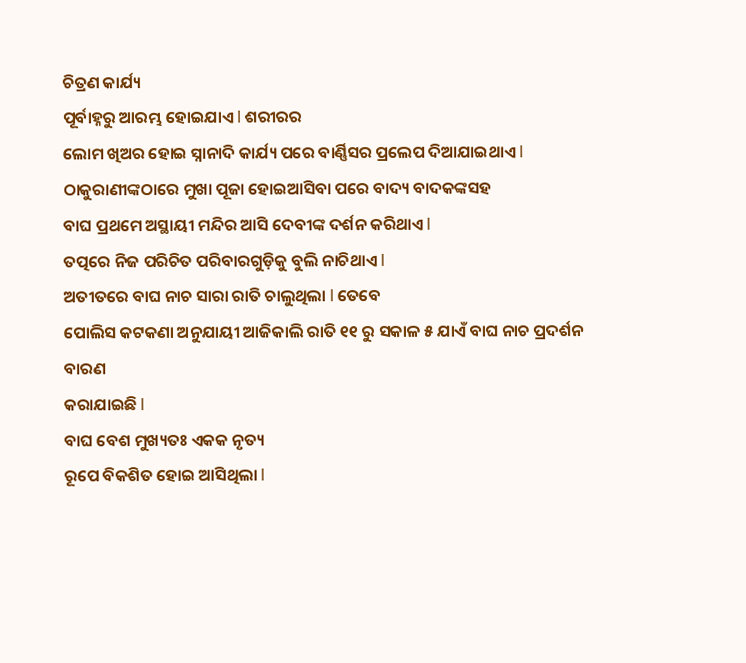ଚିତ୍ରଣ କାର୍ଯ୍ୟ
ପୂର୍ବାହ୍ନରୁ ଆରମ୍ଭ ହୋଇଯାଏ l ଶରୀରର
ଲୋମ ଖିଅର ହୋଇ ସ୍ନାନାଦି କାର୍ଯ୍ୟ ପରେ ବାର୍ଣ୍ଣିସର ପ୍ରଲେପ ଦିଆଯାଇଥାଏ l ଠାକୁରାଣୀଙ୍କଠାରେ ମୁଖା ପୂଜା ହୋଇଆସିବା ପରେ ବାଦ୍ୟ ବାଦକଙ୍କସହ
ବାଘ ପ୍ରଥମେ ଅସ୍ଥାୟୀ ମନ୍ଦିର ଆସି ଦେବୀଙ୍କ ଦର୍ଶନ କରିଥାଏ l
ତତ୍ପରେ ନିଜ ପରିଚିତ ପରିବାରଗୁଡ଼ିକୁ ବୁଲି ନାଚିଥାଏ l
ଅତୀତରେ ବାଘ ନାଚ ସାରା ରାତି ଚାଲୁଥିଲା l ତେବେ
ପୋଲିସ କଟକଣା ଅନୁଯାୟୀ ଆଜିକାଲି ରାତି ୧୧ ରୁ ସକାଳ ୫ ଯାଏଁ ବାଘ ନାଚ ପ୍ରଦର୍ଶନ ବାରଣ
କରାଯାଇଛି l
ବାଘ ବେଶ ମୁଖ୍ୟତଃ ଏକକ ନୃତ୍ୟ
ରୂପେ ବିକଶିତ ହୋଇ ଆସିଥିଲା l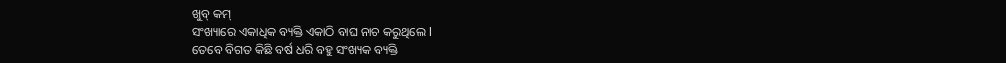ଖୁବ୍ କମ୍
ସଂଖ୍ୟାରେ ଏକାଧିକ ବ୍ୟକ୍ତି ଏକାଠି ବାଘ ନାଚ କରୁଥିଲେ l
ତେବେ ବିଗତ କିଛି ବର୍ଷ ଧରି ବହୁ ସଂଖ୍ୟକ ବ୍ୟକ୍ତି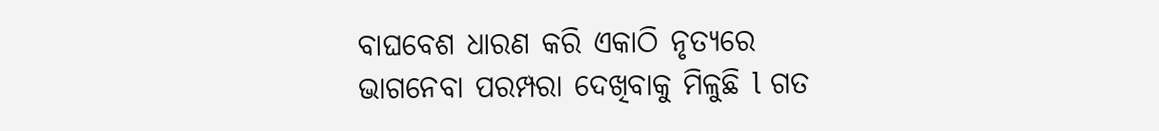ବାଘବେଶ ଧାରଣ କରି ଏକାଠି ନୃତ୍ୟରେ
ଭାଗନେବା ପରମ୍ପରା ଦେଖିବାକୁ ମିଳୁଛି l ଗତ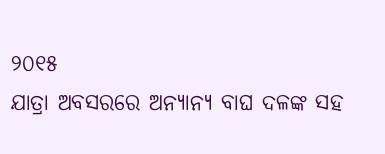୨୦୧୫
ଯାତ୍ରା ଅବସରରେ ଅନ୍ୟାନ୍ୟ ବାଘ ଦଳଙ୍କ ସହ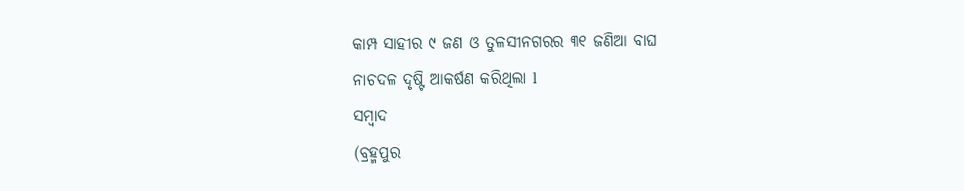କାମ୍ପ ସାହୀର ୯ ଜଣ ଓ ତୁଳସୀନଗରର ୩୧ ଜଣିଆ ବାଘ
ନାଚଦଳ ଦୃଷ୍ଟି ଆକର୍ଷଣ କରିଥିଲା l
ସମ୍ବାଦ
(ବ୍ରହ୍ମପୁର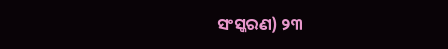ସଂସ୍କରଣ) ୨୩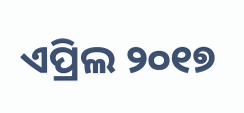ଏପ୍ରିଲ ୨୦୧୭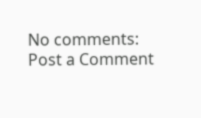No comments:
Post a Comment